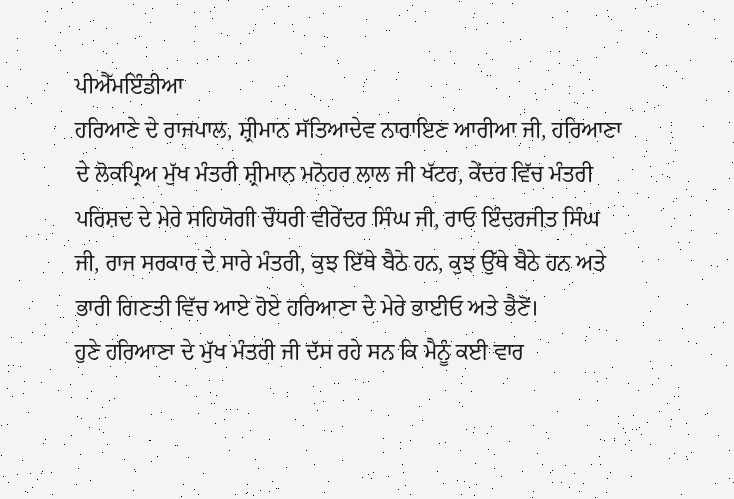ਪੀਐੱਮਇੰਡੀਆ
ਹਰਿਆਣੇ ਦੇ ਰਾਜਪਾਲ, ਸ਼੍ਰੀਮਾਨ ਸੱਤਿਆਦੇਵ ਨਾਰਾਇਣ ਆਰੀਆ ਜੀ, ਹਰਿਆਣਾ ਦੇ ਲੋਕਪ੍ਰਿਅ ਮੁੱਖ ਮੰਤਰੀ ਸ਼੍ਰੀਮਾਨ ਮਨੋਹਰ ਲਾਲ ਜੀ ਖੱਟਰ, ਕੇਂਦਰ ਵਿੱਚ ਮੰਤਰੀ ਪਰਿਸ਼ਦ ਦੇ ਮੇਰੇ ਸਹਿਯੋਗੀ ਚੌਧਰੀ ਵੀਰੇਂਦਰ ਸਿੰਘ ਜੀ, ਰਾਓ ਇੰਦਰਜੀਤ ਸਿੰਘ ਜੀ, ਰਾਜ ਸਰਕਾਰ ਦੇ ਸਾਰੇ ਮੰਤਰੀ, ਕੁਝ ਇੱਥੇ ਬੈਠੇ ਹਨ, ਕੁਝ ਉੱਥੇ ਬੈਠੇ ਹਨ ਅਤੇ ਭਾਰੀ ਗਿਣਤੀ ਵਿੱਚ ਆਏ ਹੋਏ ਹਰਿਆਣਾ ਦੇ ਮੇਰੇ ਭਾਈਓ ਅਤੇ ਭੈਣੋਂ।
ਹੁਣੇ ਹਰਿਆਣਾ ਦੇ ਮੁੱਖ ਮੰਤਰੀ ਜੀ ਦੱਸ ਰਹੇ ਸਨ ਕਿ ਮੈਨੂੰ ਕਈ ਵਾਰ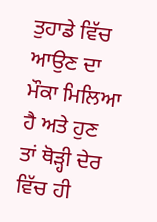ਤੁਹਾਡੇ ਵਿੱਚ ਆਉਣ ਦਾ ਮੌਕਾ ਮਿਲਿਆ ਹੈ ਅਤੇ ਹੁਣ ਤਾਂ ਥੋੜ੍ਹੀ ਦੇਰ ਵਿੱਚ ਹੀ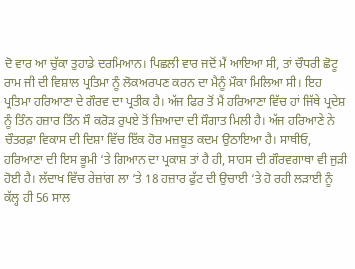ਦੋ ਵਾਰ ਆ ਚੁੱਕਾ ਤੁਹਾਡੇ ਦਰਮਿਆਨ। ਪਿਛਲੀ ਵਾਰ ਜਦੋਂ ਮੈਂ ਆਇਆ ਸੀ, ਤਾਂ ਚੌਧਰੀ ਛੋਟੂ ਰਾਮ ਜੀ ਦੀ ਵਿਸ਼ਾਲ ਪ੍ਰਤਿਮਾ ਨੂੰ ਲੋਕਅਰਪਣ ਕਰਨ ਦਾ ਮੈਨੂੰ ਮੌਕਾ ਮਿਲਿਆ ਸੀ। ਇਹ ਪ੍ਰਤਿਮਾ ਹਰਿਆਣਾ ਦੇ ਗੌਰਵ ਦਾ ਪ੍ਰਤੀਕ ਹੈ। ਅੱਜ ਫਿਰ ਤੋਂ ਮੈਂ ਹਰਿਆਣਾ ਵਿੱਚ ਹਾਂ ਜਿੱਥੇ ਪ੍ਰਦੇਸ਼ ਨੂੰ ਤਿੰਨ ਹਜ਼ਾਰ ਤਿੰਨ ਸੌ ਕਰੋੜ ਰੁਪਏ ਤੋਂ ਜ਼ਿਆਦਾ ਦੀ ਸੌਗਾਤ ਮਿਲੀ ਹੈ। ਅੱਜ ਹਰਿਆਣੇ ਨੇ ਚੌਤਰਫ਼ਾ ਵਿਕਾਸ ਦੀ ਦਿਸ਼ਾ ਵਿੱਚ ਇੱਕ ਹੋਰ ਮਜ਼ਬੂਤ ਕਦਮ ਉਠਾਇਆ ਹੈ। ਸਾਥੀਓ, ਹਰਿਆਣਾ ਦੀ ਇਸ ਭੂਮੀ ‘ਤੇ ਗਿਆਨ ਦਾ ਪ੍ਰਕਾਸ਼ ਤਾਂ ਹੈ ਹੀ, ਸਾਹਸ ਦੀ ਗੌਰਵਗਾਥਾ ਵੀ ਜੁੜੀ ਹੋਈ ਹੈ। ਲੱਦਾਖ ਵਿੱਚ ਰੇਜ਼ਾਂਗ ਲਾ ‘ਤੇ 18 ਹਜ਼ਾਰ ਫੁੱਟ ਦੀ ਉਚਾਈ ‘ਤੇ ਹੋ ਰਹੀ ਲੜਾਈ ਨੂੰ ਕੱਲ੍ਹ ਹੀ 56 ਸਾਲ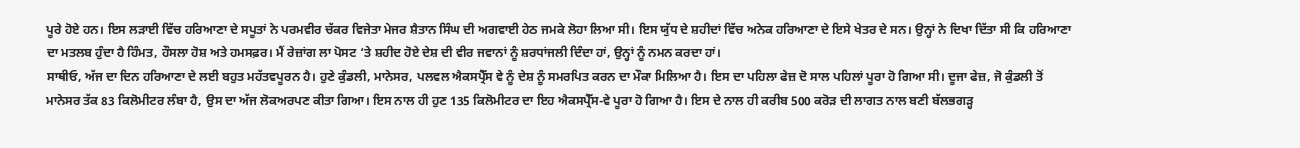ਪੂਰੇ ਹੋਏ ਹਨ। ਇਸ ਲੜਾਈ ਵਿੱਚ ਹਰਿਆਣਾ ਦੇ ਸਪੂਤਾਂ ਨੇ ਪਰਮਵੀਰ ਚੱਕਰ ਵਿਜੇਤਾ ਮੇਜਰ ਸ਼ੈਤਾਨ ਸਿੰਘ ਦੀ ਅਗਵਾਈ ਹੇਠ ਜਮਕੇ ਲੋਹਾ ਲਿਆ ਸੀ। ਇਸ ਯੁੱਧ ਦੇ ਸ਼ਹੀਦਾਂ ਵਿੱਚ ਅਨੇਕ ਹਰਿਆਣਾ ਦੇ ਇਸੇ ਖੇਤਰ ਦੇ ਸਨ। ਉਨ੍ਹਾਂ ਨੇ ਦਿਖਾ ਦਿੱਤਾ ਸੀ ਕਿ ਹਰਿਆਣਾ ਦਾ ਮਤਲਬ ਹੁੰਦਾ ਹੈ ਹਿੰਮਤ, ਹੌਸਲਾ ਹੋਸ਼ ਅਤੇ ਹਮਸਫ਼ਰ। ਮੈਂ ਰੇਜ਼ਾਂਗ ਲਾ ਪੋਸਟ ‘ਤੇ ਸ਼ਹੀਦ ਹੋਏ ਦੇਸ਼ ਦੀ ਵੀਰ ਜਵਾਨਾਂ ਨੂੰ ਸ਼ਰਧਾਂਜਲੀ ਦਿੰਦਾ ਹਾਂ, ਉਨ੍ਹਾਂ ਨੂੰ ਨਮਨ ਕਰਦਾ ਹਾਂ।
ਸਾਥੀਓ, ਅੱਜ ਦਾ ਦਿਨ ਹਰਿਆਣਾ ਦੇ ਲਈ ਬਹੁਤ ਮਹੱਤਵਪੂਰਨ ਹੈ। ਹੁਣੇ ਕੁੰਡਲੀ, ਮਾਨੇਸਰ, ਪਲਵਲ ਐਕਸਪ੍ਰੈੱਸ ਵੇ ਨੂੰ ਦੇਸ਼ ਨੂੰ ਸਮਰਪਿਤ ਕਰਨ ਦਾ ਮੌਕਾ ਮਿਲਿਆ ਹੈ। ਇਸ ਦਾ ਪਹਿਲਾ ਫੇਜ਼ ਦੋ ਸਾਲ ਪਹਿਲਾਂ ਪੂਰਾ ਹੋ ਗਿਆ ਸੀ। ਦੂਜਾ ਫੇਜ਼, ਜੋ ਕੁੰਡਲੀ ਤੋਂ ਮਾਨੇਸਰ ਤੱਕ 83 ਕਿਲੋਮੀਟਰ ਲੰਬਾ ਹੈ, ਉਸ ਦਾ ਅੱਜ ਲੋਕਅਰਪਣ ਕੀਤਾ ਗਿਆ। ਇਸ ਨਾਲ ਹੀ ਹੁਣ 135 ਕਿਲੋਮੀਟਰ ਦਾ ਇਹ ਐਕਸਪ੍ਰੈੱਸ-ਵੇ ਪੂਰਾ ਹੋ ਗਿਆ ਹੈ। ਇਸ ਦੇ ਨਾਲ ਹੀ ਕਰੀਬ 500 ਕਰੋੜ ਦੀ ਲਾਗਤ ਨਾਲ ਬਣੀ ਬੱਲਭਗੜ੍ਹ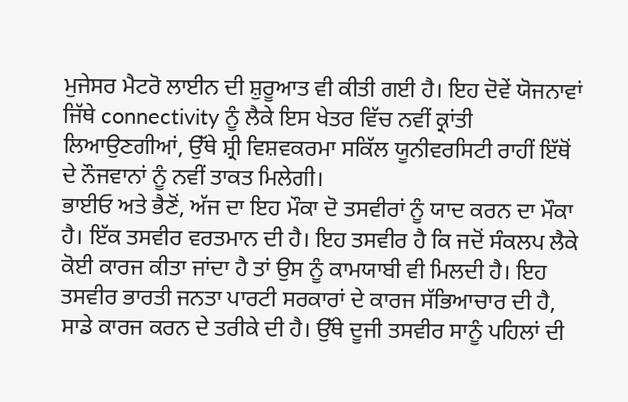ਮੁਜੇਸਰ ਮੈਟਰੋ ਲਾਈਨ ਦੀ ਸ਼ੁਰੂਆਤ ਵੀ ਕੀਤੀ ਗਈ ਹੈ। ਇਹ ਦੋਵੇਂ ਯੋਜਨਾਵਾਂ ਜਿੱਥੇ connectivity ਨੂੰ ਲੈਕੇ ਇਸ ਖੇਤਰ ਵਿੱਚ ਨਵੀਂ ਕ੍ਰਾਂਤੀ ਲਿਆਉਣਗੀਆਂ, ਉੱਥੇ ਸ਼੍ਰੀ ਵਿਸ਼ਵਕਰਮਾ ਸਕਿੱਲ ਯੂਨੀਵਰਸਿਟੀ ਰਾਹੀਂ ਇੱਥੋਂ ਦੇ ਨੌਜਵਾਨਾਂ ਨੂੰ ਨਵੀਂ ਤਾਕਤ ਮਿਲੇਗੀ।
ਭਾਈਓ ਅਤੇ ਭੈਣੋਂ, ਅੱਜ ਦਾ ਇਹ ਮੌਕਾ ਦੋ ਤਸਵੀਰਾਂ ਨੂੰ ਯਾਦ ਕਰਨ ਦਾ ਮੌਕਾ ਹੈ। ਇੱਕ ਤਸਵੀਰ ਵਰਤਮਾਨ ਦੀ ਹੈ। ਇਹ ਤਸਵੀਰ ਹੈ ਕਿ ਜਦੋਂ ਸੰਕਲਪ ਲੈਕੇ ਕੋਈ ਕਾਰਜ ਕੀਤਾ ਜਾਂਦਾ ਹੈ ਤਾਂ ਉਸ ਨੂੰ ਕਾਮਯਾਬੀ ਵੀ ਮਿਲਦੀ ਹੈ। ਇਹ ਤਸਵੀਰ ਭਾਰਤੀ ਜਨਤਾ ਪਾਰਟੀ ਸਰਕਾਰਾਂ ਦੇ ਕਾਰਜ ਸੱਭਿਆਚਾਰ ਦੀ ਹੈ, ਸਾਡੇ ਕਾਰਜ ਕਰਨ ਦੇ ਤਰੀਕੇ ਦੀ ਹੈ। ਉੱਥੇ ਦੂਜੀ ਤਸਵੀਰ ਸਾਨੂੰ ਪਹਿਲਾਂ ਦੀ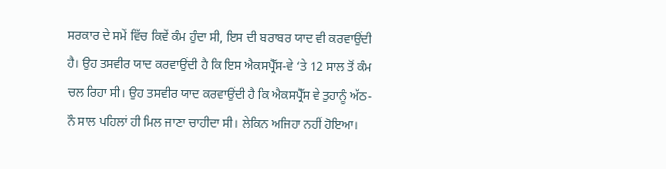ਸਰਕਾਰ ਦੇ ਸਮੇਂ ਵਿੱਚ ਕਿਵੇਂ ਕੰਮ ਹੁੰਦਾ ਸੀ, ਇਸ ਦੀ ਬਰਾਬਰ ਯਾਦ ਵੀ ਕਰਵਾਉਂਦੀ ਹੈ। ਉਹ ਤਸਵੀਰ ਯਾਦ ਕਰਵਾਉਂਦੀ ਹੈ ਕਿ ਇਸ ਐਕਸਪ੍ਰੈੱਸ-ਵੇ ‘ਤੇ 12 ਸਾਲ ਤੋਂ ਕੰਮ ਚਲ ਰਿਹਾ ਸੀ। ਉਹ ਤਸਵੀਰ ਯਾਦ ਕਰਵਾਉਂਦੀ ਹੈ ਕਿ ਐਕਸਪ੍ਰੈੱਸ ਵੇ ਤੁਹਾਨੂੰ ਅੱਠ-ਨੌ ਸਾਲ ਪਹਿਲਾਂ ਹੀ ਮਿਲ ਜਾਣਾ ਚਾਹੀਦਾ ਸੀ। ਲੇਕਿਨ ਅਜਿਹਾ ਨਹੀਂ ਹੋਇਆ।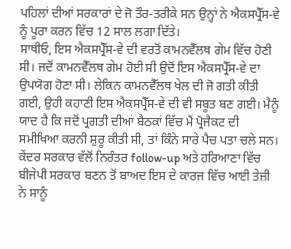ਪਹਿਲਾਂ ਦੀਆਂ ਸਰਕਾਰਾਂ ਦੇ ਜੋ ਤੌਰ-ਤਰੀਕੇ ਸਨ ਉਨ੍ਹਾਂ ਨੇ ਐਕਸਪ੍ਰੈੱਸ-ਵੇ ਨੂੰ ਪੂਰਾ ਕਰਨ ਵਿੱਚ 12 ਸਾਲ ਲਗਾ ਦਿੱਤੇ।
ਸਾਥੀਓ, ਇਸ ਐਕਸਪ੍ਰੈੱਸ-ਵੇ ਦੀ ਵਰਤੋਂ ਕਾਮਨਵੈੱਲਥ ਗੇਮ ਵਿੱਚ ਹੋਣੀ ਸੀ। ਜਦੋਂ ਕਾਮਨਵੈੱਲਥ ਗੇਮ ਹੋਈ ਸੀ ਉਦੋਂ ਇਸ ਐਕਸਪ੍ਰੈੱਸ-ਵੇ ਦਾ ਉਪਯੋਗ ਹੋਣਾ ਸੀ। ਲੇਕਿਨ ਕਾਮਨਵੈੱਲਥ ਖੇਲ ਦੀ ਜੋ ਗਤੀ ਕੀਤੀ ਗਈ, ਉਹੀ ਕਹਾਣੀ ਇਸ ਐਕਸਪ੍ਰੈੱਸ-ਵੇ ਦੀ ਵੀ ਸਬੂਤ ਬਣ ਗਈ। ਮੈਨੂੰ ਯਾਦ ਹੈ ਕਿ ਜਦੋਂ ਪ੍ਰਗਤੀ ਦੀਆਂ ਬੈਠਕਾਂ ਵਿੱਚ ਮੈਂ ਪ੍ਰੋਜੈਕਟ ਦੀ ਸਮੀਖਿਆ ਕਰਨੀ ਸ਼ੁਰੂ ਕੀਤੀ ਸੀ, ਤਾਂ ਕਿੰਨੇ ਸਾਰੇ ਪੈਚ ਪਤਾ ਚਲੇ ਸਨ। ਕੇਂਦਰ ਸਰਕਾਰ ਵੱਲੋਂ ਨਿਰੰਤਰ follow-up ਅਤੇ ਹਰਿਆਣਾ ਵਿੱਚ ਬੀਜੇਪੀ ਸਰਕਾਰ ਬਣਨ ਤੋਂ ਬਾਅਦ ਇਸ ਦੇ ਕਾਰਜ ਵਿੱਚ ਆਈ ਤੇਜ਼ੀ ਨੇ ਸਾਨੂੰ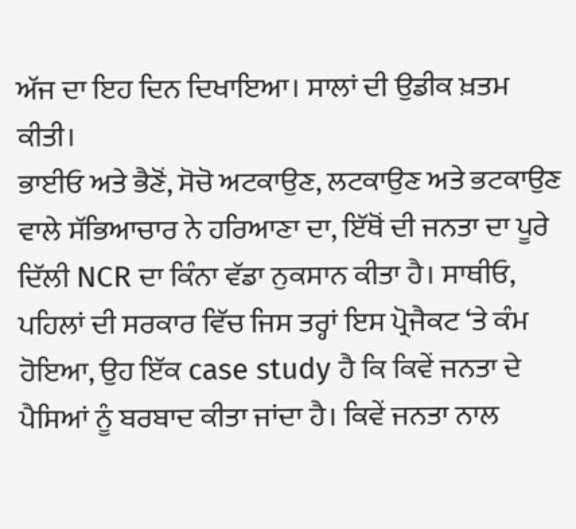ਅੱਜ ਦਾ ਇਹ ਦਿਨ ਦਿਖਾਇਆ। ਸਾਲਾਂ ਦੀ ਉਡੀਕ ਖ਼ਤਮ ਕੀਤੀ।
ਭਾਈਓ ਅਤੇ ਭੈਣੋਂ, ਸੋਚੋ ਅਟਕਾਉਣ, ਲਟਕਾਉਣ ਅਤੇ ਭਟਕਾਉਣ ਵਾਲੇ ਸੱਭਿਆਚਾਰ ਨੇ ਹਰਿਆਣਾ ਦਾ, ਇੱਥੋਂ ਦੀ ਜਨਤਾ ਦਾ ਪੂਰੇ ਦਿੱਲੀ NCR ਦਾ ਕਿੰਨਾ ਵੱਡਾ ਨੁਕਸਾਨ ਕੀਤਾ ਹੈ। ਸਾਥੀਓ, ਪਹਿਲਾਂ ਦੀ ਸਰਕਾਰ ਵਿੱਚ ਜਿਸ ਤਰ੍ਹਾਂ ਇਸ ਪ੍ਰੋਜੈਕਟ ‘ਤੇ ਕੰਮ ਹੋਇਆ, ਉਹ ਇੱਕ case study ਹੈ ਕਿ ਕਿਵੇਂ ਜਨਤਾ ਦੇ ਪੈਸਿਆਂ ਨੂੰ ਬਰਬਾਦ ਕੀਤਾ ਜਾਂਦਾ ਹੈ। ਕਿਵੇਂ ਜਨਤਾ ਨਾਲ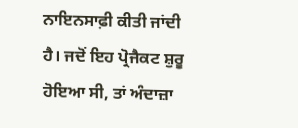ਨਾਇਨਸਾਫ਼ੀ ਕੀਤੀ ਜਾਂਦੀ ਹੈ। ਜਦੋਂ ਇਹ ਪ੍ਰੋਜੈਕਟ ਸ਼ੁਰੂ ਹੋਇਆ ਸੀ, ਤਾਂ ਅੰਦਾਜ਼ਾ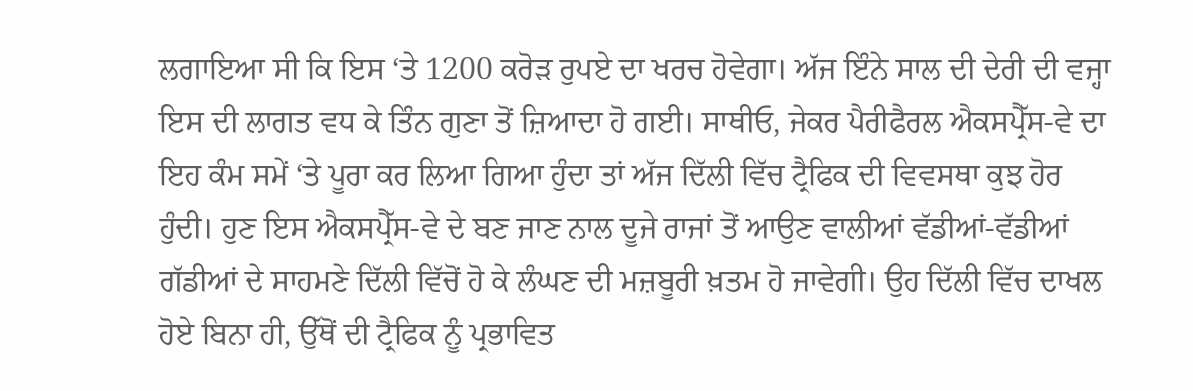ਲਗਾਇਆ ਸੀ ਕਿ ਇਸ ‘ਤੇ 1200 ਕਰੋੜ ਰੁਪਏ ਦਾ ਖਰਚ ਹੋਵੇਗਾ। ਅੱਜ ਇੰਨੇ ਸਾਲ ਦੀ ਦੇਰੀ ਦੀ ਵਜ੍ਹਾ ਇਸ ਦੀ ਲਾਗਤ ਵਧ ਕੇ ਤਿੰਨ ਗੁਣਾ ਤੋਂ ਜ਼ਿਆਦਾ ਹੋ ਗਈ। ਸਾਥੀਓ, ਜੇਕਰ ਪੈਰੀਫੈਰਲ ਐਕਸਪ੍ਰੈੱਸ-ਵੇ ਦਾ ਇਹ ਕੰਮ ਸਮੇਂ ‘ਤੇ ਪੂਰਾ ਕਰ ਲਿਆ ਗਿਆ ਹੁੰਦਾ ਤਾਂ ਅੱਜ ਦਿੱਲੀ ਵਿੱਚ ਟ੍ਰੈਫਿਕ ਦੀ ਵਿਵਸਥਾ ਕੁਝ ਹੋਰ ਹੁੰਦੀ। ਹੁਣ ਇਸ ਐਕਸਪ੍ਰੈੱਸ-ਵੇ ਦੇ ਬਣ ਜਾਣ ਨਾਲ ਦੂਜੇ ਰਾਜਾਂ ਤੋਂ ਆਉਣ ਵਾਲੀਆਂ ਵੱਡੀਆਂ-ਵੱਡੀਆਂ ਗੱਡੀਆਂ ਦੇ ਸਾਹਮਣੇ ਦਿੱਲੀ ਵਿੱਚੋਂ ਹੋ ਕੇ ਲੰਘਣ ਦੀ ਮਜ਼ਬੂਰੀ ਖ਼ਤਮ ਹੋ ਜਾਵੇਗੀ। ਉਹ ਦਿੱਲੀ ਵਿੱਚ ਦਾਖਲ ਹੋਏ ਬਿਨਾ ਹੀ, ਉੱਥੋਂ ਦੀ ਟ੍ਰੈਫਿਕ ਨੂੰ ਪ੍ਰਭਾਵਿਤ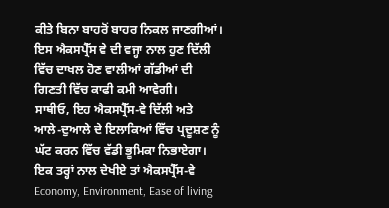ਕੀਤੇ ਬਿਨਾ ਬਾਹਰੋਂ ਬਾਹਰ ਨਿਕਲ ਜਾਣਗੀਆਂ। ਇਸ ਐਕਸਪ੍ਰੈੱਸ ਵੇ ਦੀ ਵਜ੍ਹਾ ਨਾਲ ਹੁਣ ਦਿੱਲੀ ਵਿੱਚ ਦਾਖਲ ਹੋਣ ਵਾਲੀਆਂ ਗੱਡੀਆਂ ਦੀ ਗਿਣਤੀ ਵਿੱਚ ਕਾਫੀ ਕਮੀ ਆਵੇਗੀ।
ਸਾਥੀਓ, ਇਹ ਐਕਸਪ੍ਰੈੱਸ-ਵੇ ਦਿੱਲੀ ਅਤੇ ਆਲੇ-ਦੁਆਲੇ ਦੇ ਇਲਾਕਿਆਂ ਵਿੱਚ ਪ੍ਰਦੂਸ਼ਣ ਨੂੰ ਘੱਟ ਕਰਨ ਵਿੱਚ ਵੱਡੀ ਭੂਮਿਕਾ ਨਿਭਾਏਗਾ। ਇਕ ਤਰ੍ਹਾਂ ਨਾਲ ਦੇਖੀਏ ਤਾਂ ਐਕਸਪ੍ਰੈੱਸ-ਵੇ Economy, Environment, Ease of living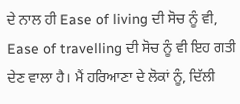ਦੇ ਨਾਲ ਹੀ Ease of living ਦੀ ਸੋਚ ਨੂੰ ਵੀ, Ease of travelling ਦੀ ਸੋਚ ਨੂੰ ਵੀ ਇਹ ਗਤੀ ਦੇਣ ਵਾਲਾ ਹੈ। ਮੈਂ ਹਰਿਆਣਾ ਦੇ ਲੋਕਾਂ ਨੂੰ, ਦਿੱਲੀ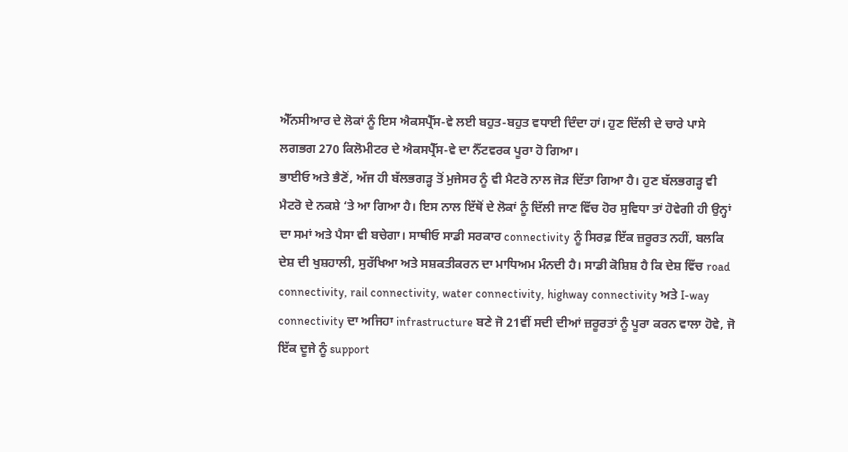ਐੱਨਸੀਆਰ ਦੇ ਲੋਕਾਂ ਨੂੰ ਇਸ ਐਕਸਪ੍ਰੈੱਸ-ਵੇ ਲਈ ਬਹੁਤ-ਬਹੁਤ ਵਧਾਈ ਦਿੰਦਾ ਹਾਂ। ਹੁਣ ਦਿੱਲੀ ਦੇ ਚਾਰੇ ਪਾਸੇ ਲਗਭਗ 270 ਕਿਲੋਮੀਟਰ ਦੇ ਐਕਸਪ੍ਰੈੱਸ-ਵੇ ਦਾ ਨੈੱਟਵਰਕ ਪੂਰਾ ਹੋ ਗਿਆ।
ਭਾਈਓ ਅਤੇ ਭੈਣੋਂ, ਅੱਜ ਹੀ ਬੱਲਭਗੜ੍ਹ ਤੋਂ ਮੁਜੇਸਰ ਨੂੰ ਵੀ ਮੈਟਰੋ ਨਾਲ ਜੋੜ ਦਿੱਤਾ ਗਿਆ ਹੈ। ਹੁਣ ਬੱਲਭਗੜ੍ਹ ਵੀ ਮੈਟਰੋ ਦੇ ਨਕਸ਼ੇ ‘ਤੇ ਆ ਗਿਆ ਹੈ। ਇਸ ਨਾਲ ਇੱਥੋਂ ਦੇ ਲੋਕਾਂ ਨੂੰ ਦਿੱਲੀ ਜਾਣ ਵਿੱਚ ਹੋਰ ਸੁਵਿਧਾ ਤਾਂ ਹੋਵੇਗੀ ਹੀ ਉਨ੍ਹਾਂ ਦਾ ਸਮਾਂ ਅਤੇ ਪੈਸਾ ਵੀ ਬਚੇਗਾ। ਸਾਥੀਓ ਸਾਡੀ ਸਰਕਾਰ connectivity ਨੂੰ ਸਿਰਫ਼ ਇੱਕ ਜ਼ਰੂਰਤ ਨਹੀਂ, ਬਲਕਿ ਦੇਸ਼ ਦੀ ਖੁਸ਼ਹਾਲੀ, ਸੁਰੱਖਿਆ ਅਤੇ ਸਸ਼ਕਤੀਕਰਨ ਦਾ ਮਾਧਿਅਮ ਮੰਨਦੀ ਹੈ। ਸਾਡੀ ਕੋਸ਼ਿਸ਼ ਹੈ ਕਿ ਦੇਸ਼ ਵਿੱਚ road connectivity, rail connectivity, water connectivity, highway connectivity ਅਤੇ I-way connectivity ਦਾ ਅਜਿਹਾ infrastructure ਬਣੇ ਜੋ 21ਵੀਂ ਸਦੀ ਦੀਆਂ ਜ਼ਰੂਰਤਾਂ ਨੂੰ ਪੂਰਾ ਕਰਨ ਵਾਲਾ ਹੋਵੇ, ਜੋ ਇੱਕ ਦੂਜੇ ਨੂੰ support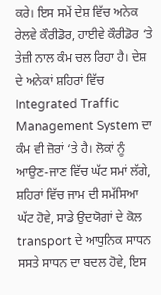ਕਰੇ। ਇਸ ਸਮੇਂ ਦੇਸ਼ ਵਿੱਚ ਅਨੇਕ ਰੇਲਵੇ ਕੌਰੀਡੋਰ, ਹਾਈਵੇ ਕੌਰੀਡੋਰ ‘ਤੇ ਤੇਜ਼ੀ ਨਾਲ ਕੰਮ ਚਲ ਰਿਹਾ ਹੈ। ਦੇਸ਼ ਦੇ ਅਨੇਕਾਂ ਸ਼ਹਿਰਾਂ ਵਿੱਚ Integrated Traffic Management System ਦਾ ਕੰਮ ਵੀ ਜ਼ੋਰਾਂ ‘ਤੇ ਹੈ। ਲੋਕਾਂ ਨੂੰ ਆਉਣ-ਜਾਣ ਵਿੱਚ ਘੱਟ ਸਮਾਂ ਲੱਗੇ, ਸ਼ਹਿਰਾਂ ਵਿੱਚ ਜਾਮ ਦੀ ਸਮੱਸਿਆ ਘੱਟ ਹੋਵੇ, ਸਾਡੇ ਉਦਯੋਗਾਂ ਦੇ ਕੋਲ transport ਦੇ ਆਧੁਨਿਕ ਸਾਧਨ ਸਸਤੇ ਸਾਧਨ ਦਾ ਬਦਲ ਹੋਵੇ, ਇਸ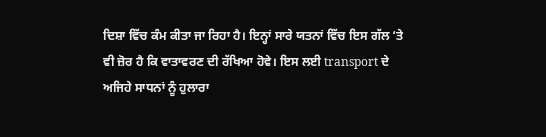ਦਿਸ਼ਾ ਵਿੱਚ ਕੰਮ ਕੀਤਾ ਜਾ ਰਿਹਾ ਹੈ। ਇਨ੍ਹਾਂ ਸਾਰੇ ਯਤਨਾਂ ਵਿੱਚ ਇਸ ਗੱਲ ‘ਤੇ ਵੀ ਜ਼ੋਰ ਹੈ ਕਿ ਵਾਤਾਵਰਣ ਦੀ ਰੱਖਿਆ ਹੋਵੇ। ਇਸ ਲਈ transport ਦੇ ਅਜਿਹੇ ਸਾਧਨਾਂ ਨੂੰ ਹੁਲਾਰਾ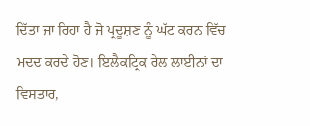ਦਿੱਤਾ ਜਾ ਰਿਹਾ ਹੈ ਜੋ ਪ੍ਰਦੂਸ਼ਣ ਨੂੰ ਘੱਟ ਕਰਨ ਵਿੱਚ ਮਦਦ ਕਰਦੇ ਹੋਣ। ਇਲੈਕਟ੍ਰਿਕ ਰੇਲ ਲਾਈਨਾਂ ਦਾ ਵਿਸਤਾਰ,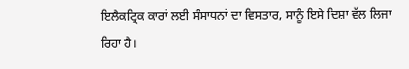ਇਲੈਕਟ੍ਰਿਕ ਕਾਰਾਂ ਲਈ ਸੰਸਾਧਨਾਂ ਦਾ ਵਿਸਤਾਰ, ਸਾਨੂੰ ਇਸੇ ਦਿਸ਼ਾ ਵੱਲ ਲਿਜਾ ਰਿਹਾ ਹੈ।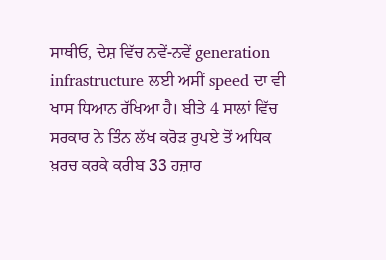ਸਾਥੀਓ, ਦੇਸ਼ ਵਿੱਚ ਨਵੇਂ-ਨਵੇਂ generation infrastructure ਲਈ ਅਸੀਂ speed ਦਾ ਵੀ ਖਾਸ ਧਿਆਨ ਰੱਖਿਆ ਹੈ। ਬੀਤੇ 4 ਸਾਲਾਂ ਵਿੱਚ ਸਰਕਾਰ ਨੇ ਤਿੰਨ ਲੱਖ ਕਰੋੜ ਰੁਪਏ ਤੋਂ ਅਧਿਕ ਖ਼ਰਚ ਕਰਕੇ ਕਰੀਬ 33 ਹਜ਼ਾਰ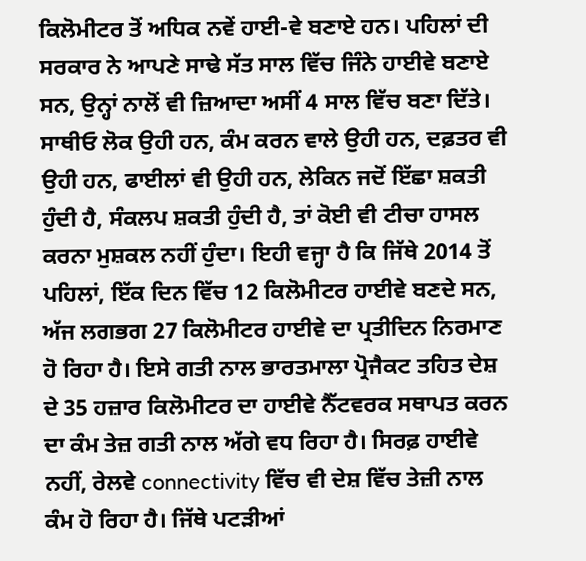ਕਿਲੋਮੀਟਰ ਤੋਂ ਅਧਿਕ ਨਵੇਂ ਹਾਈ-ਵੇ ਬਣਾਏ ਹਨ। ਪਹਿਲਾਂ ਦੀ ਸਰਕਾਰ ਨੇ ਆਪਣੇ ਸਾਢੇ ਸੱਤ ਸਾਲ ਵਿੱਚ ਜਿੰਨੇ ਹਾਈਵੇ ਬਣਾਏ ਸਨ, ਉਨ੍ਹਾਂ ਨਾਲੋਂ ਵੀ ਜ਼ਿਆਦਾ ਅਸੀਂ 4 ਸਾਲ ਵਿੱਚ ਬਣਾ ਦਿੱਤੇ। ਸਾਥੀਓ ਲੋਕ ਉਹੀ ਹਨ, ਕੰਮ ਕਰਨ ਵਾਲੇ ਉਹੀ ਹਨ, ਦਫ਼ਤਰ ਵੀ ਉਹੀ ਹਨ, ਫਾਈਲਾਂ ਵੀ ਉਹੀ ਹਨ, ਲੇਕਿਨ ਜਦੋਂ ਇੱਛਾ ਸ਼ਕਤੀ ਹੁੰਦੀ ਹੈ, ਸੰਕਲਪ ਸ਼ਕਤੀ ਹੁੰਦੀ ਹੈ, ਤਾਂ ਕੋਈ ਵੀ ਟੀਚਾ ਹਾਸਲ ਕਰਨਾ ਮੁਸ਼ਕਲ ਨਹੀਂ ਹੁੰਦਾ। ਇਹੀ ਵਜ੍ਹਾ ਹੈ ਕਿ ਜਿੱਥੇ 2014 ਤੋਂ ਪਹਿਲਾਂ, ਇੱਕ ਦਿਨ ਵਿੱਚ 12 ਕਿਲੋਮੀਟਰ ਹਾਈਵੇ ਬਣਦੇ ਸਨ, ਅੱਜ ਲਗਭਗ 27 ਕਿਲੋਮੀਟਰ ਹਾਈਵੇ ਦਾ ਪ੍ਰਤੀਦਿਨ ਨਿਰਮਾਣ ਹੋ ਰਿਹਾ ਹੈ। ਇਸੇ ਗਤੀ ਨਾਲ ਭਾਰਤਮਾਲਾ ਪ੍ਰੋਜੈਕਟ ਤਹਿਤ ਦੇਸ਼ ਦੇ 35 ਹਜ਼ਾਰ ਕਿਲੋਮੀਟਰ ਦਾ ਹਾਈਵੇ ਨੈੱਟਵਰਕ ਸਥਾਪਤ ਕਰਨ ਦਾ ਕੰਮ ਤੇਜ਼ ਗਤੀ ਨਾਲ ਅੱਗੇ ਵਧ ਰਿਹਾ ਹੈ। ਸਿਰਫ਼ ਹਾਈਵੇ ਨਹੀਂ, ਰੇਲਵੇ connectivity ਵਿੱਚ ਵੀ ਦੇਸ਼ ਵਿੱਚ ਤੇਜ਼ੀ ਨਾਲ ਕੰਮ ਹੋ ਰਿਹਾ ਹੈ। ਜਿੱਥੇ ਪਟੜੀਆਂ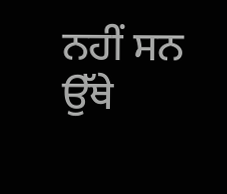ਨਹੀਂ ਸਨ ਉੱਥੇ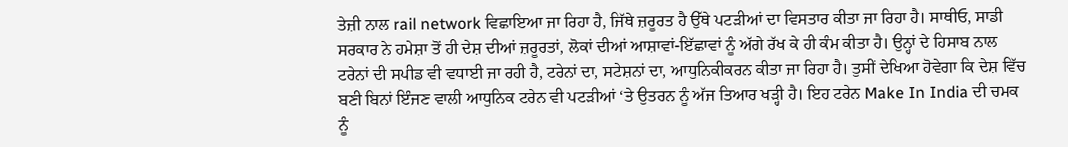ਤੇਜ਼ੀ ਨਾਲ rail network ਵਿਛਾਇਆ ਜਾ ਰਿਹਾ ਹੈ, ਜਿੱਥੇ ਜ਼ਰੂਰਤ ਹੈ ਉੱਥੇ ਪਟੜੀਆਂ ਦਾ ਵਿਸਤਾਰ ਕੀਤਾ ਜਾ ਰਿਹਾ ਹੈ। ਸਾਥੀਓ, ਸਾਡੀ ਸਰਕਾਰ ਨੇ ਹਮੇਸ਼ਾ ਤੋਂ ਹੀ ਦੇਸ਼ ਦੀਆਂ ਜ਼ਰੂਰਤਾਂ, ਲੋਕਾਂ ਦੀਆਂ ਆਸ਼ਾਵਾਂ-ਇੱਛਾਵਾਂ ਨੂੰ ਅੱਗੇ ਰੱਖ ਕੇ ਹੀ ਕੰਮ ਕੀਤਾ ਹੈ। ਉਨ੍ਹਾਂ ਦੇ ਹਿਸਾਬ ਨਾਲ ਟਰੇਨਾਂ ਦੀ ਸਪੀਡ ਵੀ ਵਧਾਈ ਜਾ ਰਹੀ ਹੈ, ਟਰੇਨਾਂ ਦਾ, ਸਟੇਸ਼ਨਾਂ ਦਾ, ਆਧੁਨਿਕੀਕਰਨ ਕੀਤਾ ਜਾ ਰਿਹਾ ਹੈ। ਤੁਸੀਂ ਦੇਖਿਆ ਹੋਵੇਗਾ ਕਿ ਦੇਸ਼ ਵਿੱਚ ਬਣੀ ਬਿਨਾਂ ਇੰਜਣ ਵਾਲੀ ਆਧੁਨਿਕ ਟਰੇਨ ਵੀ ਪਟੜੀਆਂ ‘ਤੇ ਉਤਰਨ ਨੂੰ ਅੱਜ ਤਿਆਰ ਖੜ੍ਹੀ ਹੈ। ਇਹ ਟਰੇਨ Make In India ਦੀ ਚਮਕ ਨੂੰ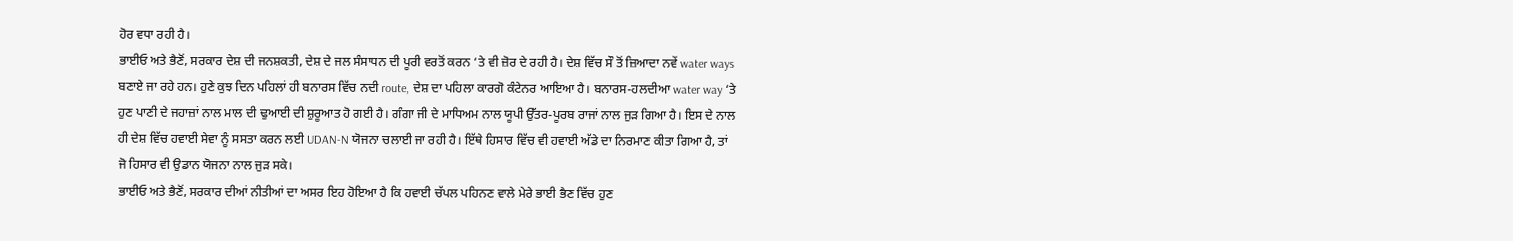ਹੋਰ ਵਧਾ ਰਹੀ ਹੈ।
ਭਾਈਓ ਅਤੇ ਭੈਣੋਂ, ਸਰਕਾਰ ਦੇਸ਼ ਦੀ ਜਨਸ਼ਕਤੀ, ਦੇਸ਼ ਦੇ ਜਲ ਸੰਸਾਧਨ ਦੀ ਪੂਰੀ ਵਰਤੋਂ ਕਰਨ ‘ਤੇ ਵੀ ਜ਼ੋਰ ਦੇ ਰਹੀ ਹੈ। ਦੇਸ਼ ਵਿੱਚ ਸੌ ਤੋਂ ਜ਼ਿਆਦਾ ਨਵੇਂ water ways ਬਣਾਏ ਜਾ ਰਹੇ ਹਨ। ਹੁਣੇ ਕੁਝ ਦਿਨ ਪਹਿਲਾਂ ਹੀ ਬਨਾਰਸ ਵਿੱਚ ਨਦੀ route, ਦੇਸ਼ ਦਾ ਪਹਿਲਾ ਕਾਰਗੋ ਕੰਟੇਨਰ ਆਇਆ ਹੈ। ਬਨਾਰਸ-ਹਲਦੀਆ water way ‘ਤੇ ਹੁਣ ਪਾਣੀ ਦੇ ਜਹਾਜ਼ਾਂ ਨਾਲ ਮਾਲ ਦੀ ਢੁਆਈ ਦੀ ਸ਼ੁਰੂਆਤ ਹੋ ਗਈ ਹੈ। ਗੰਗਾ ਜੀ ਦੇ ਮਾਧਿਅਮ ਨਾਲ ਯੂਪੀ ਉੱਤਰ-ਪੂਰਬ ਰਾਜਾਂ ਨਾਲ ਜੁੜ ਗਿਆ ਹੈ। ਇਸ ਦੇ ਨਾਲ ਹੀ ਦੇਸ਼ ਵਿੱਚ ਹਵਾਈ ਸੇਵਾ ਨੂੰ ਸਸਤਾ ਕਰਨ ਲਈ UDAN-N ਯੋਜਨਾ ਚਲਾਈ ਜਾ ਰਹੀ ਹੈ। ਇੱਥੇ ਹਿਸਾਰ ਵਿੱਚ ਵੀ ਹਵਾਈ ਅੱਡੇ ਦਾ ਨਿਰਮਾਣ ਕੀਤਾ ਗਿਆ ਹੈ, ਤਾਂ ਜੋ ਹਿਸਾਰ ਵੀ ਉਡਾਨ ਯੋਜਨਾ ਨਾਲ ਜੁੜ ਸਕੇ।
ਭਾਈਓ ਅਤੇ ਭੈਣੋਂ, ਸਰਕਾਰ ਦੀਆਂ ਨੀਤੀਆਂ ਦਾ ਅਸਰ ਇਹ ਹੋਇਆ ਹੈ ਕਿ ਹਵਾਈ ਚੱਪਲ ਪਹਿਨਣ ਵਾਲੇ ਮੇਰੇ ਭਾਈ ਭੈਣ ਵਿੱਚ ਹੁਣ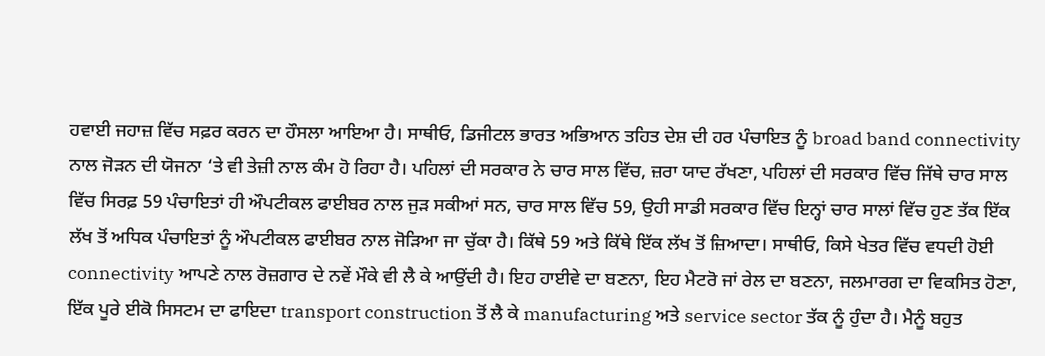ਹਵਾਈ ਜਹਾਜ਼ ਵਿੱਚ ਸਫ਼ਰ ਕਰਨ ਦਾ ਹੌਸਲਾ ਆਇਆ ਹੈ। ਸਾਥੀਓ, ਡਿਜੀਟਲ ਭਾਰਤ ਅਭਿਆਨ ਤਹਿਤ ਦੇਸ਼ ਦੀ ਹਰ ਪੰਚਾਇਤ ਨੂੰ broad band connectivity ਨਾਲ ਜੋੜਨ ਦੀ ਯੋਜਨਾ ‘ਤੇ ਵੀ ਤੇਜ਼ੀ ਨਾਲ ਕੰਮ ਹੋ ਰਿਹਾ ਹੈ। ਪਹਿਲਾਂ ਦੀ ਸਰਕਾਰ ਨੇ ਚਾਰ ਸਾਲ ਵਿੱਚ, ਜ਼ਰਾ ਯਾਦ ਰੱਖਣਾ, ਪਹਿਲਾਂ ਦੀ ਸਰਕਾਰ ਵਿੱਚ ਜਿੱਥੇ ਚਾਰ ਸਾਲ ਵਿੱਚ ਸਿਰਫ਼ 59 ਪੰਚਾਇਤਾਂ ਹੀ ਔਪਟੀਕਲ ਫਾਈਬਰ ਨਾਲ ਜੁੜ ਸਕੀਆਂ ਸਨ, ਚਾਰ ਸਾਲ ਵਿੱਚ 59, ਉਹੀ ਸਾਡੀ ਸਰਕਾਰ ਵਿੱਚ ਇਨ੍ਹਾਂ ਚਾਰ ਸਾਲਾਂ ਵਿੱਚ ਹੁਣ ਤੱਕ ਇੱਕ ਲੱਖ ਤੋਂ ਅਧਿਕ ਪੰਚਾਇਤਾਂ ਨੂੰ ਔਪਟੀਕਲ ਫਾਈਬਰ ਨਾਲ ਜੋੜਿਆ ਜਾ ਚੁੱਕਾ ਹੈ। ਕਿੱਥੇ 59 ਅਤੇ ਕਿੱਥੇ ਇੱਕ ਲੱਖ ਤੋਂ ਜ਼ਿਆਦਾ। ਸਾਥੀਓ, ਕਿਸੇ ਖੇਤਰ ਵਿੱਚ ਵਧਦੀ ਹੋਈ connectivity ਆਪਣੇ ਨਾਲ ਰੋਜ਼ਗਾਰ ਦੇ ਨਵੇਂ ਮੌਕੇ ਵੀ ਲੈ ਕੇ ਆਉਂਦੀ ਹੈ। ਇਹ ਹਾਈਵੇ ਦਾ ਬਣਨਾ, ਇਹ ਮੈਟਰੋ ਜਾਂ ਰੇਲ ਦਾ ਬਣਨਾ, ਜਲਮਾਰਗ ਦਾ ਵਿਕਸਿਤ ਹੋਣਾ, ਇੱਕ ਪੂਰੇ ਈਕੋ ਸਿਸਟਮ ਦਾ ਫਾਇਦਾ transport construction ਤੋਂ ਲੈ ਕੇ manufacturing ਅਤੇ service sector ਤੱਕ ਨੂੰ ਹੁੰਦਾ ਹੈ। ਮੈਨੂੰ ਬਹੁਤ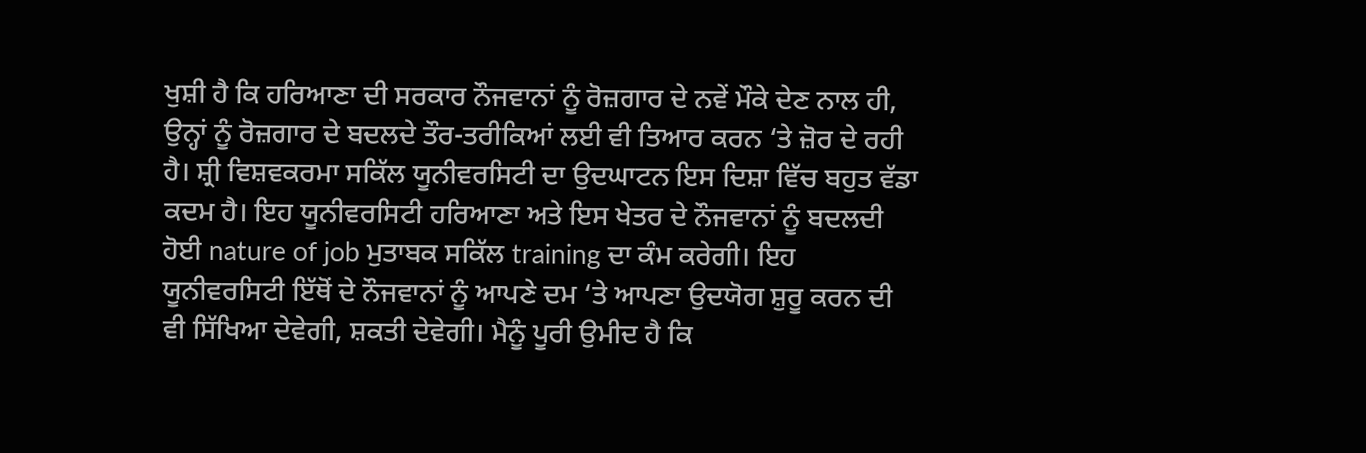ਖੁਸ਼ੀ ਹੈ ਕਿ ਹਰਿਆਣਾ ਦੀ ਸਰਕਾਰ ਨੌਜਵਾਨਾਂ ਨੂੰ ਰੋਜ਼ਗਾਰ ਦੇ ਨਵੇਂ ਮੌਕੇ ਦੇਣ ਨਾਲ ਹੀ, ਉਨ੍ਹਾਂ ਨੂੰ ਰੋਜ਼ਗਾਰ ਦੇ ਬਦਲਦੇ ਤੌਰ-ਤਰੀਕਿਆਂ ਲਈ ਵੀ ਤਿਆਰ ਕਰਨ ‘ਤੇ ਜ਼ੋਰ ਦੇ ਰਹੀ ਹੈ। ਸ਼੍ਰੀ ਵਿਸ਼ਵਕਰਮਾ ਸਕਿੱਲ ਯੂਨੀਵਰਸਿਟੀ ਦਾ ਉਦਘਾਟਨ ਇਸ ਦਿਸ਼ਾ ਵਿੱਚ ਬਹੁਤ ਵੱਡਾ ਕਦਮ ਹੈ। ਇਹ ਯੂਨੀਵਰਸਿਟੀ ਹਰਿਆਣਾ ਅਤੇ ਇਸ ਖੇਤਰ ਦੇ ਨੌਜਵਾਨਾਂ ਨੂੰ ਬਦਲਦੀ ਹੋਈ nature of job ਮੁਤਾਬਕ ਸਕਿੱਲ training ਦਾ ਕੰਮ ਕਰੇਗੀ। ਇਹ ਯੂਨੀਵਰਸਿਟੀ ਇੱਥੋਂ ਦੇ ਨੌਜਵਾਨਾਂ ਨੂੰ ਆਪਣੇ ਦਮ ‘ਤੇ ਆਪਣਾ ਉਦਯੋਗ ਸ਼ੁਰੂ ਕਰਨ ਦੀ ਵੀ ਸਿੱਖਿਆ ਦੇਵੇਗੀ, ਸ਼ਕਤੀ ਦੇਵੇਗੀ। ਮੈਨੂੰ ਪੂਰੀ ਉਮੀਦ ਹੈ ਕਿ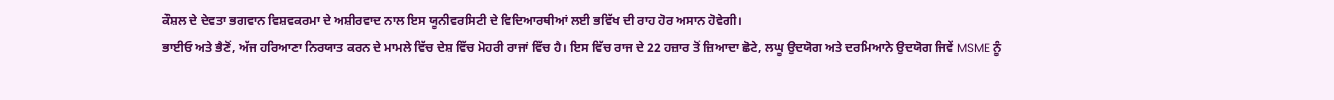ਕੌਸ਼ਲ ਦੇ ਦੇਵਤਾ ਭਗਵਾਨ ਵਿਸ਼ਵਕਰਮਾ ਦੇ ਅਸ਼ੀਰਵਾਦ ਨਾਲ ਇਸ ਯੂਨੀਵਰਸਿਟੀ ਦੇ ਵਿਦਿਆਰਥੀਆਂ ਲਈ ਭਵਿੱਖ ਦੀ ਰਾਹ ਹੋਰ ਅਸਾਨ ਹੋਵੇਗੀ।
ਭਾਈਓ ਅਤੇ ਭੈਣੋਂ, ਅੱਜ ਹਰਿਆਣਾ ਨਿਰਯਾਤ ਕਰਨ ਦੇ ਮਾਮਲੇ ਵਿੱਚ ਦੇਸ਼ ਵਿੱਚ ਮੋਹਰੀ ਰਾਜਾਂ ਵਿੱਚ ਹੈ। ਇਸ ਵਿੱਚ ਰਾਜ ਦੇ 22 ਹਜ਼ਾਰ ਤੋਂ ਜ਼ਿਆਦਾ ਛੋਟੇ, ਲਘੂ ਉਦਯੋਗ ਅਤੇ ਦਰਮਿਆਨੇ ਉਦਯੋਗ ਜਿਵੇਂ MSME ਨੂੰ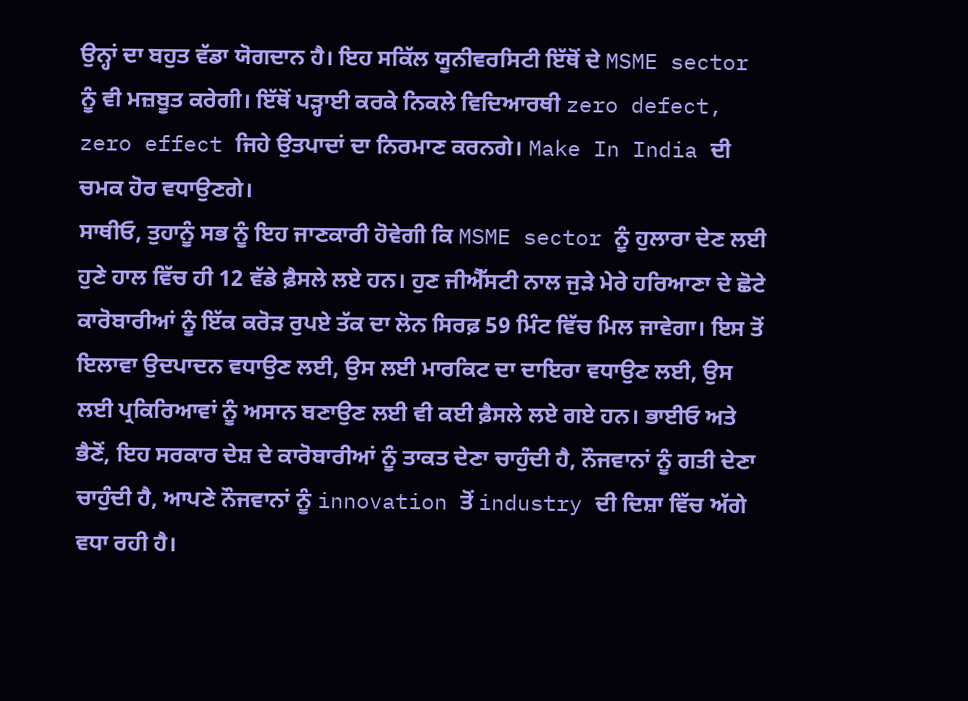ਉਨ੍ਹਾਂ ਦਾ ਬਹੁਤ ਵੱਡਾ ਯੋਗਦਾਨ ਹੈ। ਇਹ ਸਕਿੱਲ ਯੂਨੀਵਰਸਿਟੀ ਇੱਥੋਂ ਦੇ MSME sector ਨੂੰ ਵੀ ਮਜ਼ਬੂਤ ਕਰੇਗੀ। ਇੱਥੋਂ ਪੜ੍ਹਾਈ ਕਰਕੇ ਨਿਕਲੇ ਵਿਦਿਆਰਥੀ zero defect, zero effect ਜਿਹੇ ਉਤਪਾਦਾਂ ਦਾ ਨਿਰਮਾਣ ਕਰਨਗੇ। Make In India ਦੀ ਚਮਕ ਹੋਰ ਵਧਾਉਣਗੇ।
ਸਾਥੀਓ, ਤੁਹਾਨੂੰ ਸਭ ਨੂੰ ਇਹ ਜਾਣਕਾਰੀ ਹੋਵੇਗੀ ਕਿ MSME sector ਨੂੰ ਹੁਲਾਰਾ ਦੇਣ ਲਈ ਹੁਣੇ ਹਾਲ ਵਿੱਚ ਹੀ 12 ਵੱਡੇ ਫ਼ੈਸਲੇ ਲਏ ਹਨ। ਹੁਣ ਜੀਐੱਸਟੀ ਨਾਲ ਜੁੜੇ ਮੇਰੇ ਹਰਿਆਣਾ ਦੇ ਛੋਟੇ ਕਾਰੋਬਾਰੀਆਂ ਨੂੰ ਇੱਕ ਕਰੋੜ ਰੁਪਏ ਤੱਕ ਦਾ ਲੋਨ ਸਿਰਫ਼ 59 ਮਿੰਟ ਵਿੱਚ ਮਿਲ ਜਾਵੇਗਾ। ਇਸ ਤੋਂ ਇਲਾਵਾ ਉਦਪਾਦਨ ਵਧਾਉਣ ਲਈ, ਉਸ ਲਈ ਮਾਰਕਿਟ ਦਾ ਦਾਇਰਾ ਵਧਾਉਣ ਲਈ, ਉਸ ਲਈ ਪ੍ਰਕਿਰਿਆਵਾਂ ਨੂੰ ਅਸਾਨ ਬਣਾਉਣ ਲਈ ਵੀ ਕਈ ਫ਼ੈਸਲੇ ਲਏ ਗਏ ਹਨ। ਭਾਈਓ ਅਤੇ ਭੈਣੋਂ, ਇਹ ਸਰਕਾਰ ਦੇਸ਼ ਦੇ ਕਾਰੋਬਾਰੀਆਂ ਨੂੰ ਤਾਕਤ ਦੇਣਾ ਚਾਹੁੰਦੀ ਹੈ, ਨੌਜਵਾਨਾਂ ਨੂੰ ਗਤੀ ਦੇਣਾ ਚਾਹੁੰਦੀ ਹੈ, ਆਪਣੇ ਨੌਜਵਾਨਾਂ ਨੂੰ innovation ਤੋਂ industry ਦੀ ਦਿਸ਼ਾ ਵਿੱਚ ਅੱਗੇ ਵਧਾ ਰਹੀ ਹੈ।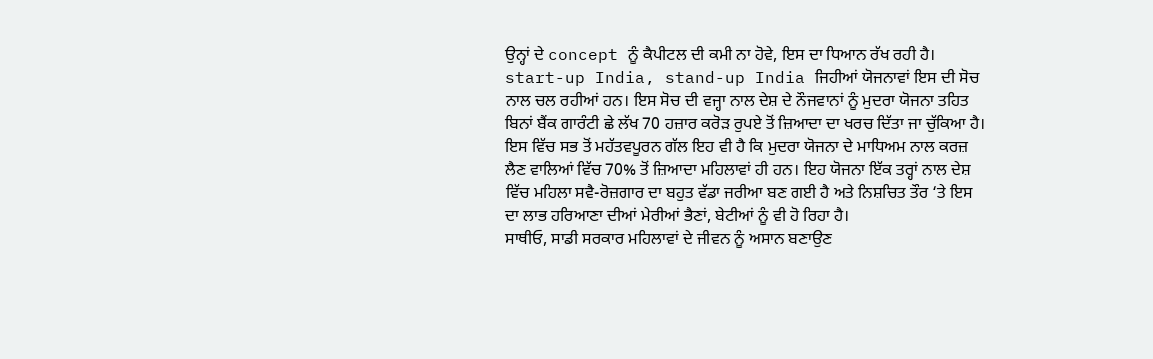ਉਨ੍ਹਾਂ ਦੇ concept ਨੂੰ ਕੈਪੀਟਲ ਦੀ ਕਮੀ ਨਾ ਹੋਵੇ, ਇਸ ਦਾ ਧਿਆਨ ਰੱਖ ਰਹੀ ਹੈ। start-up India, stand-up India ਜਿਹੀਆਂ ਯੋਜਨਾਵਾਂ ਇਸ ਦੀ ਸੋਚ ਨਾਲ ਚਲ ਰਹੀਆਂ ਹਨ। ਇਸ ਸੋਚ ਦੀ ਵਜ੍ਹਾ ਨਾਲ ਦੇਸ਼ ਦੇ ਨੌਜਵਾਨਾਂ ਨੂੰ ਮੁਦਰਾ ਯੋਜਨਾ ਤਹਿਤ ਬਿਨਾਂ ਬੈਂਕ ਗਾਰੰਟੀ ਛੇ ਲੱਖ 70 ਹਜ਼ਾਰ ਕਰੋੜ ਰੁਪਏ ਤੋਂ ਜ਼ਿਆਦਾ ਦਾ ਖਰਚ ਦਿੱਤਾ ਜਾ ਚੁੱਕਿਆ ਹੈ। ਇਸ ਵਿੱਚ ਸਭ ਤੋਂ ਮਹੱਤਵਪੂਰਨ ਗੱਲ ਇਹ ਵੀ ਹੈ ਕਿ ਮੁਦਰਾ ਯੋਜਨਾ ਦੇ ਮਾਧਿਅਮ ਨਾਲ ਕਰਜ਼ ਲੈਣ ਵਾਲਿਆਂ ਵਿੱਚ 70% ਤੋਂ ਜ਼ਿਆਦਾ ਮਹਿਲਾਵਾਂ ਹੀ ਹਨ। ਇਹ ਯੋਜਨਾ ਇੱਕ ਤਰ੍ਹਾਂ ਨਾਲ ਦੇਸ਼ ਵਿੱਚ ਮਹਿਲਾ ਸਵੈ-ਰੋਜ਼ਗਾਰ ਦਾ ਬਹੁਤ ਵੱਡਾ ਜਰੀਆ ਬਣ ਗਈ ਹੈ ਅਤੇ ਨਿਸ਼ਚਿਤ ਤੌਰ ‘ਤੇ ਇਸ ਦਾ ਲਾਭ ਹਰਿਆਣਾ ਦੀਆਂ ਮੇਰੀਆਂ ਭੈਣਾਂ, ਬੇਟੀਆਂ ਨੂੰ ਵੀ ਹੋ ਰਿਹਾ ਹੈ।
ਸਾਥੀਓ, ਸਾਡੀ ਸਰਕਾਰ ਮਹਿਲਾਵਾਂ ਦੇ ਜੀਵਨ ਨੂੰ ਅਸਾਨ ਬਣਾਉਣ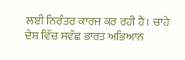ਲਈ ਨਿਰੰਤਰ ਕਾਰਜ ਕਰ ਰਹੀ ਹੈ। ਚਾਹੇ ਦੇਸ਼ ਵਿੱਚ ਸਵੱਛ ਭਾਰਤ ਅਭਿਆਨ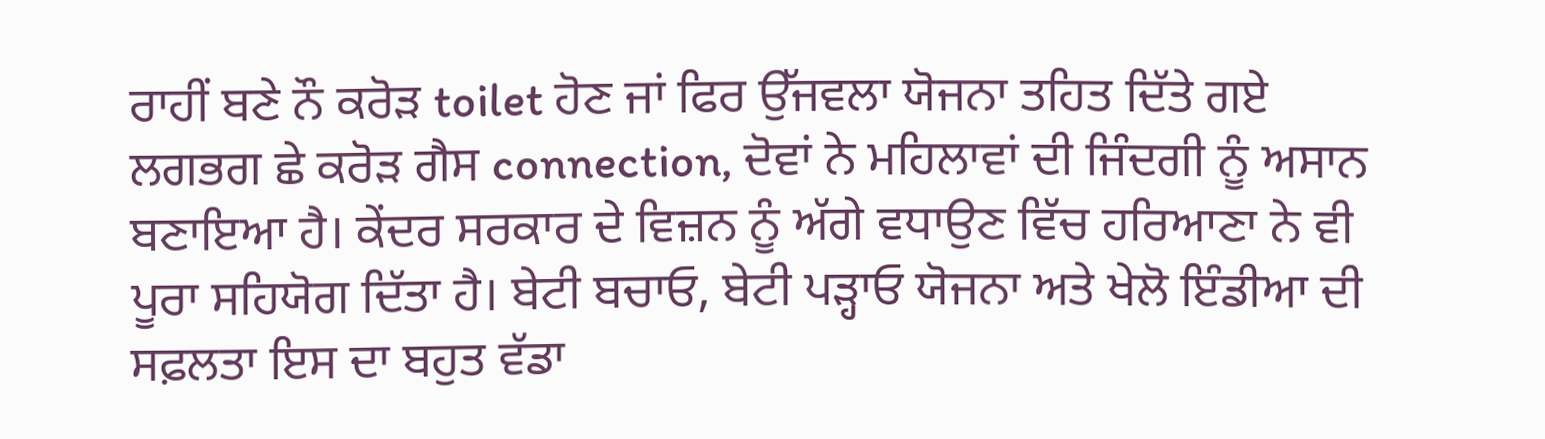ਰਾਹੀਂ ਬਣੇ ਨੌ ਕਰੋੜ toilet ਹੋਣ ਜਾਂ ਫਿਰ ਉੱਜਵਲਾ ਯੋਜਨਾ ਤਹਿਤ ਦਿੱਤੇ ਗਏ ਲਗਭਗ ਛੇ ਕਰੋੜ ਗੈਸ connection, ਦੋਵਾਂ ਨੇ ਮਹਿਲਾਵਾਂ ਦੀ ਜਿੰਦਗੀ ਨੂੰ ਅਸਾਨ ਬਣਾਇਆ ਹੈ। ਕੇਂਦਰ ਸਰਕਾਰ ਦੇ ਵਿਜ਼ਨ ਨੂੰ ਅੱਗੇ ਵਧਾਉਣ ਵਿੱਚ ਹਰਿਆਣਾ ਨੇ ਵੀ ਪੂਰਾ ਸਹਿਯੋਗ ਦਿੱਤਾ ਹੈ। ਬੇਟੀ ਬਚਾਓ, ਬੇਟੀ ਪੜ੍ਹਾਓ ਯੋਜਨਾ ਅਤੇ ਖੇਲੋ ਇੰਡੀਆ ਦੀ ਸਫ਼ਲਤਾ ਇਸ ਦਾ ਬਹੁਤ ਵੱਡਾ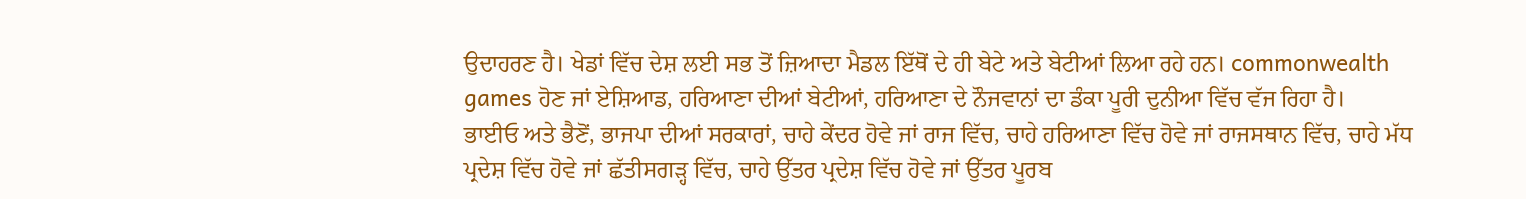ਉਦਾਹਰਣ ਹੈ। ਖੇਡਾਂ ਵਿੱਚ ਦੇਸ਼ ਲਈ ਸਭ ਤੋਂ ਜ਼ਿਆਦਾ ਮੈਡਲ ਇੱਥੋਂ ਦੇ ਹੀ ਬੇਟੇ ਅਤੇ ਬੇਟੀਆਂ ਲਿਆ ਰਹੇ ਹਨ। commonwealth games ਹੋਣ ਜਾਂ ਏਸ਼ਿਆਡ, ਹਰਿਆਣਾ ਦੀਆਂ ਬੇਟੀਆਂ, ਹਰਿਆਣਾ ਦੇ ਨੌਜਵਾਨਾਂ ਦਾ ਡੰਕਾ ਪੂਰੀ ਦੁਨੀਆ ਵਿੱਚ ਵੱਜ ਰਿਹਾ ਹੈ।
ਭਾਈਓ ਅਤੇ ਭੈਣੋਂ, ਭਾਜਪਾ ਦੀਆਂ ਸਰਕਾਰਾਂ, ਚਾਹੇ ਕੇਂਦਰ ਹੋਵੇ ਜਾਂ ਰਾਜ ਵਿੱਚ, ਚਾਹੇ ਹਰਿਆਣਾ ਵਿੱਚ ਹੋਵੇ ਜਾਂ ਰਾਜਸਥਾਨ ਵਿੱਚ, ਚਾਹੇ ਮੱਧ ਪ੍ਰਦੇਸ਼ ਵਿੱਚ ਹੋਵੇ ਜਾਂ ਛੱਤੀਸਗੜ੍ਹ ਵਿੱਚ, ਚਾਹੇ ਉੱਤਰ ਪ੍ਰਦੇਸ਼ ਵਿੱਚ ਹੋਵੇ ਜਾਂ ਉੱਤਰ ਪੂਰਬ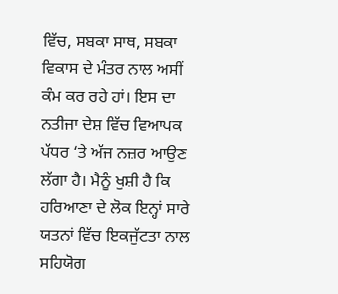ਵਿੱਚ, ਸਬਕਾ ਸਾਥ, ਸਬਕਾ ਵਿਕਾਸ ਦੇ ਮੰਤਰ ਨਾਲ ਅਸੀਂ ਕੰਮ ਕਰ ਰਹੇ ਹਾਂ। ਇਸ ਦਾ ਨਤੀਜਾ ਦੇਸ਼ ਵਿੱਚ ਵਿਆਪਕ ਪੱਧਰ ‘ਤੇ ਅੱਜ ਨਜ਼ਰ ਆਉਣ ਲੱਗਾ ਹੈ। ਮੈਨੂੰ ਖੁਸ਼ੀ ਹੈ ਕਿ ਹਰਿਆਣਾ ਦੇ ਲੋਕ ਇਨ੍ਹਾਂ ਸਾਰੇ ਯਤਨਾਂ ਵਿੱਚ ਇਕਜੁੱਟਤਾ ਨਾਲ ਸਹਿਯੋਗ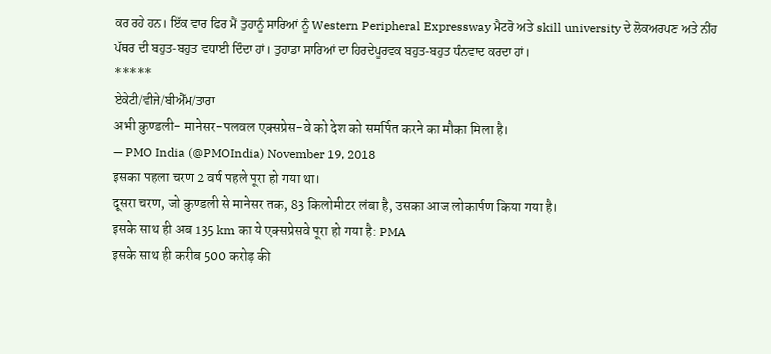ਕਰ ਰਹੇ ਹਨ। ਇੱਕ ਵਾਰ ਫਿਰ ਮੈਂ ਤੁਹਾਨੂੰ ਸਾਰਿਆਂ ਨੂੰ Western Peripheral Expressway ਮੈਟਰੋ ਅਤੇ skill university ਦੇ ਲੋਕਅਰਪਣ ਅਤੇ ਨੀਂਹ ਪੱਥਰ ਦੀ ਬਹੁਤ-ਬਹੁਤ ਵਧਾਈ ਦਿੰਦਾ ਹਾਂ। ਤੁਹਾਡਾ ਸਾਰਿਆਂ ਦਾ ਹਿਰਦੇਪੂਰਵਕ ਬਹੁਤ-ਬਹੁਤ ਧੰਨਵਾਦ ਕਰਦਾ ਹਾਂ।
*****
ਏਕੇਟੀ/ਵੀਜੇ/ਬੀਐੱਮ/ਤਾਰਾ
अभी कुण्डली- मानेसर-पलवल एक्सप्रेस-वे को देश को समर्पित करने का मौका मिला है।
— PMO India (@PMOIndia) November 19, 2018
इसका पहला चरण 2 वर्ष पहले पूरा हो गया था।
दूसरा चरण, जो कुण्डली से मानेसर तक, 83 किलोमीटर लंबा है, उसका आज लोकार्पण किया गया है।
इसके साथ ही अब 135 km का ये एक्सप्रेसवे पूरा हो गया है: PMA
इसके साथ ही करीब 500 करोड़ की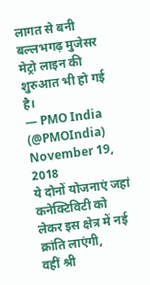लागत से बनी बल्लभगढ़ मुजेसर मेट्रो लाइन की शुरुआत भी हो गई है।
— PMO India (@PMOIndia) November 19, 2018
ये दोनों योजनाएं जहां कनेक्टिविटी को लेकर इस क्षेत्र में नई क्रांति लाएंगी,
वहीं श्री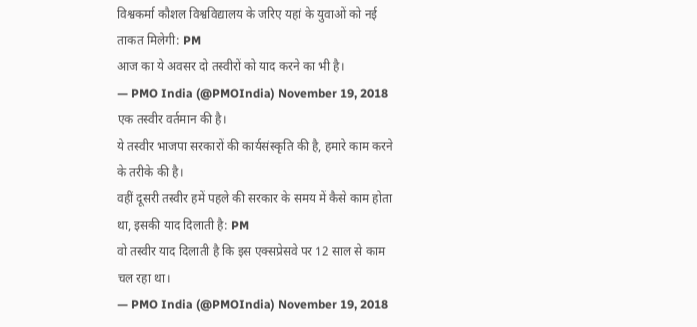विश्वकर्मा कौशल विश्वविद्यालय के जरिए यहां के युवाओं को नई ताकत मिलेगी: PM
आज का ये अवसर दो तस्वीरों को याद करने का भी है।
— PMO India (@PMOIndia) November 19, 2018
एक तस्वीर वर्तमान की है।
ये तस्वीर भाजपा सरकारों की कार्यसंस्कृति की है, हमारे काम करने के तरीके की है।
वहीं दूसरी तस्वीर हमें पहले की सरकार के समय में कैसे काम होता था, इसकी याद दिलाती है: PM
वो तस्वीर याद दिलाती है कि इस एक्सप्रेसवे पर 12 साल से काम चल रहा था।
— PMO India (@PMOIndia) November 19, 2018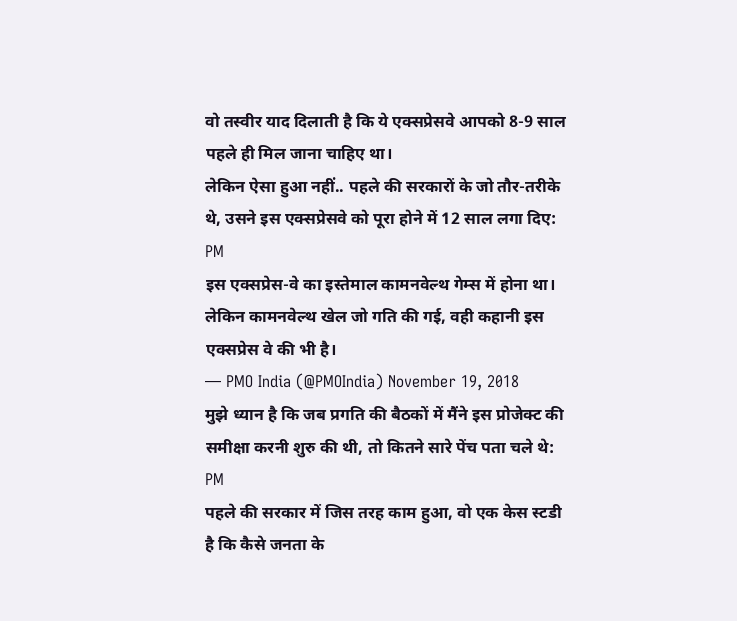वो तस्वीर याद दिलाती है कि ये एक्सप्रेसवे आपको 8-9 साल पहले ही मिल जाना चाहिए था।
लेकिन ऐसा हुआ नहीं.. पहले की सरकारों के जो तौर-तरीके थे, उसने इस एक्सप्रेसवे को पूरा होने में 12 साल लगा दिए: PM
इस एक्सप्रेस-वे का इस्तेमाल कामनवेल्थ गेम्स में होना था। लेकिन कामनवेल्थ खेल जो गति की गई, वही कहानी इस एक्सप्रेस वे की भी है।
— PMO India (@PMOIndia) November 19, 2018
मुझे ध्यान है कि जब प्रगति की बैठकों में मैंने इस प्रोजेक्ट की समीक्षा करनी शुरु की थी, तो कितने सारे पेंच पता चले थे: PM
पहले की सरकार में जिस तरह काम हुआ, वो एक केस स्टडी है कि कैसे जनता के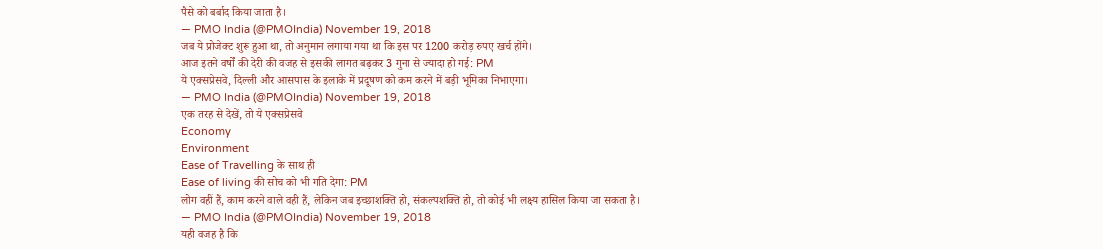पैसे को बर्बाद किया जाता है।
— PMO India (@PMOIndia) November 19, 2018
जब ये प्रोजेक्ट शुरू हुआ था, तो अनुमान लगाया गया था कि इस पर 1200 करोड़ रुपए खर्च होंगे।
आज इतने वर्षों की देरी की वजह से इसकी लागत बढ़कर 3 गुना से ज्यादा हो गई: PM
ये एक्सप्रेसवे, दिल्ली और आसपास के इलाके में प्रदूषण को कम करने में बड़ी भूमिका निभाएगा।
— PMO India (@PMOIndia) November 19, 2018
एक तरह से देखें, तो ये एक्सप्रेसवे
Economy
Environment
Ease of Travelling के साथ ही
Ease of living की सोच को भी गति देगा: PM
लोग वहीं हैं, काम करने वाले वही हैं, लेकिन जब इच्छाशक्ति हो, संकल्पशक्ति हो, तो कोई भी लक्ष्य हासिल किया जा सकता है।
— PMO India (@PMOIndia) November 19, 2018
यही वजह है कि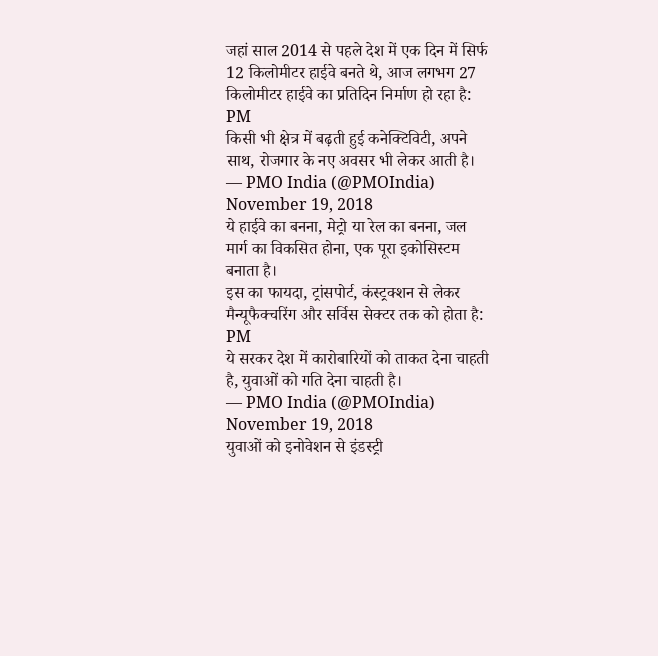जहां साल 2014 से पहले देश में एक दिन में सिर्फ 12 किलोमीटर हाईवे बनते थे, आज लगभग 27 किलोमीटर हाईवे का प्रतिदिन निर्माण हो रहा है: PM
किसी भी क्षेत्र में बढ़ती हुई कनेक्टिविटी, अपने साथ, रोजगार के नए अवसर भी लेकर आती है।
— PMO India (@PMOIndia) November 19, 2018
ये हाईवे का बनना, मेट्रो या रेल का बनना, जल मार्ग का विकसित होना, एक पूरा इकोसिस्टम बनाता है।
इस का फायदा, ट्रांसपोर्ट, कंस्ट्रक्शन से लेकर मैन्यूफैक्चरिंग और सर्विस सेक्टर तक को होता है: PM
ये सरकर देश में कारोबारियों को ताकत देना चाहती है, युवाओं को गति देना चाहती है।
— PMO India (@PMOIndia) November 19, 2018
युवाओं को इनोवेशन से इंडस्ट्री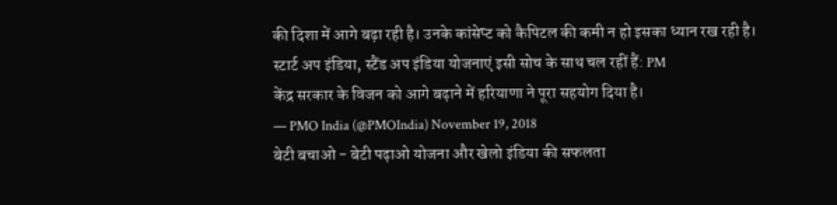की दिशा में आगे बढ़ा रही है। उनके कांसेप्ट को कैपिटल की कमी न हो इसका ध्यान रख रही है।
स्टार्ट अप इंडिया, स्टैंड अप इंडिया योजनाएं इसी सोच के साथ चल रहीं हैं: PM
केंद्र सरकार के विजन को आगे बढ़ाने में हरियाणा ने पूरा सहयोग दिया है।
— PMO India (@PMOIndia) November 19, 2018
बेटी बचाओ - बेटी पढ़ाओ योजना और खेलो इंडिया की सफलता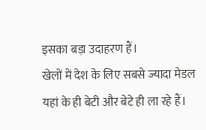इसका बड़ा उदाहरण हैं।
खेलों में देश के लिए सबसे ज्यादा मेडल यहां के ही बेटी और बेटे ही ला रहे हैं।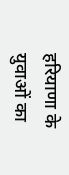हरियाणा के युवाओं का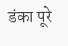डंका पूरे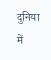दुनिया में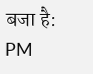बजा है: PM